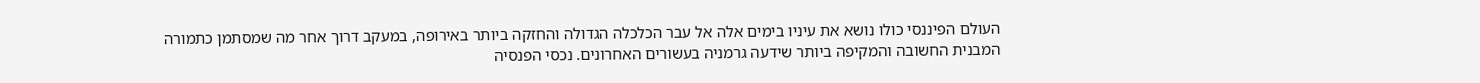העולם הפיננסי כולו נושא את עיניו בימים אלה אל עבר הכלכלה הגדולה והחזקה ביותר באירופה, במעקב דרוך אחר מה שמסתמן כתמורה המבנית החשובה והמקיפה ביותר שידעה גרמניה בעשורים האחרונים. נכסי הפנסיה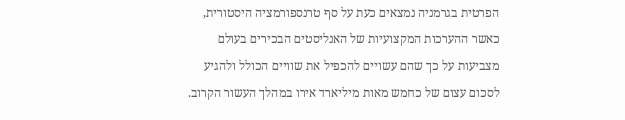הפרטית בגרמניה נמצאים כעת על סף טרנספורמציה היסטורית, כאשר ההערכות המקצועיות של האנליסטים הבכירים בעולם מצביעות על כך שהם עשויים להכפיל את שוויים הכולל ולהגיע לסכום עצום של כחמש מאות מיליארד אירו במהלך העשור הקרוב.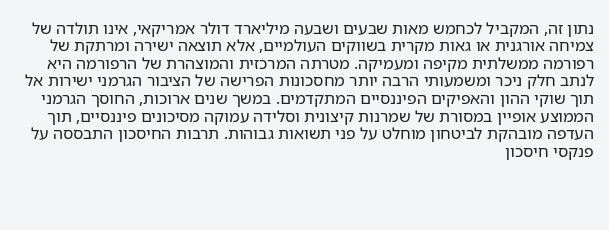נתון זה, המקביל לכחמש מאות שבעים ושבעה מיליארד דולר אמריקאי, אינו תולדה של צמיחה אורגנית או גאות מקרית בשווקים העולמיים, אלא תוצאה ישירה ומרתקת של רפורמה ממשלתית מקיפה ומעמיקה. מטרתה המרכזית והמוצהרת של הרפורמה היא לנתב חלק ניכר ומשמעותי הרבה יותר מחסכונות הפרישה של הציבור הגרמני ישירות אל תוך שוקי ההון והאפיקים הפיננסיים המתקדמים. במשך שנים ארוכות, החוסך הגרמני הממוצע אופיין במסורת של שמרנות קיצונית וסלידה עמוקה מסיכונים פיננסיים, תוך העדפה מובהקת לביטחון מוחלט על פני תשואות גבוהות. תרבות החיסכון התבססה על פנקסי חיסכון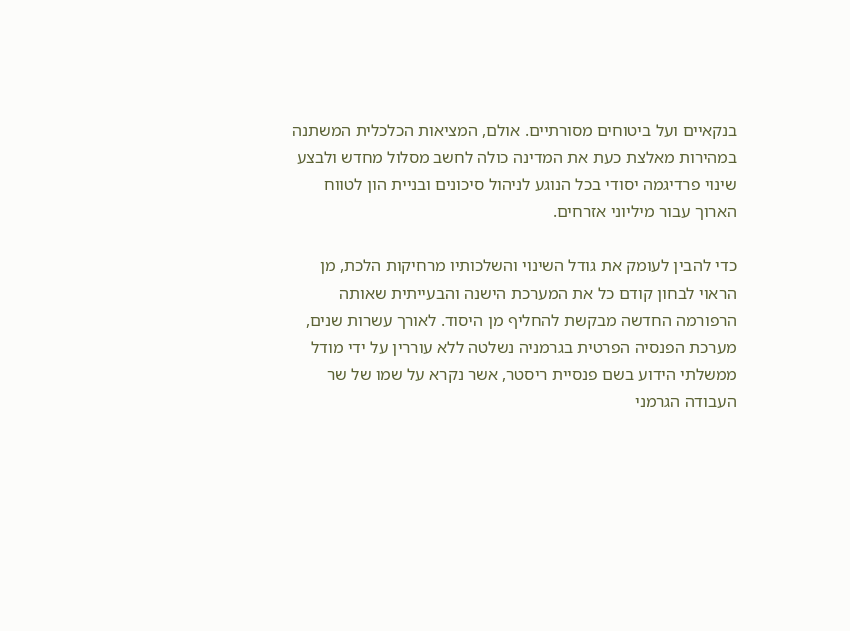בנקאיים ועל ביטוחים מסורתיים. אולם, המציאות הכלכלית המשתנה במהירות מאלצת כעת את המדינה כולה לחשב מסלול מחדש ולבצע שינוי פרדיגמה יסודי בכל הנוגע לניהול סיכונים ובניית הון לטווח הארוך עבור מיליוני אזרחים.

כדי להבין לעומק את גודל השינוי והשלכותיו מרחיקות הלכת, מן הראוי לבחון קודם כל את המערכת הישנה והבעייתית שאותה הרפורמה החדשה מבקשת להחליף מן היסוד. לאורך עשרות שנים, מערכת הפנסיה הפרטית בגרמניה נשלטה ללא עוררין על ידי מודל ממשלתי הידוע בשם פנסיית ריסטר, אשר נקרא על שמו של שר העבודה הגרמני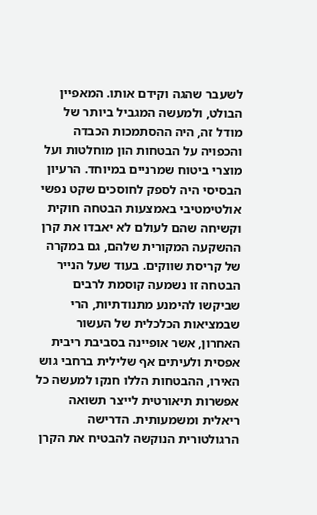לשעבר שהגה וקידם אותו. המאפיין הבולט, ולמעשה המגביל ביותר של מודל זה, היה ההסתמכות הכבדה והכפויה על הבטחות הון מוחלטות ועל מוצרי ביטוח שמרניים במיוחד. הרעיון הבסיסי היה לספק לחוסכים שקט נפשי אולטימטיבי באמצעות הבטחה חוקית וקשיחה שהם לעולם לא יאבדו את קרן ההשקעה המקורית שלהם, גם במקרה של קריסת שווקים. בעוד שעל הנייר הבטחה זו נשמעה קוסמת לרבים שביקשו להימנע מתנודתיות, הרי שבמציאות הכלכלית של העשור האחרון, אשר אופיינה בסביבת ריבית אפסית ולעיתים אף שלילית ברחבי גוש האירו, ההבטחות הללו חנקו למעשה כל אפשרות תיאורטית לייצר תשואה ריאלית ומשמעותית. הדרישה הרגולטורית הנוקשה להבטיח את הקרן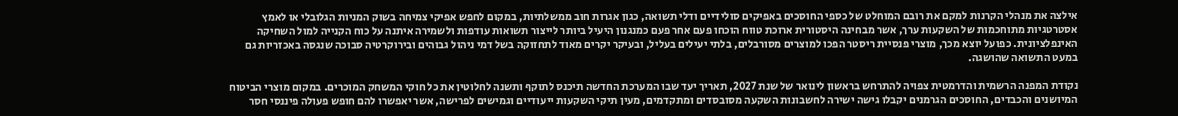אילצה את מנהלי הקרנות למקם את רובם המוחלט של כספי החוסכים באפיקים סולידיים ודלי תשואה, כגון אגרות חוב ממשלתיות, במקום לחפש אפיקי צמיחה בשוק המניות הגלובלי או לאמץ אסטרטגיות מתוחכמות של השקעות ערך, אשר מבחינה היסטורית ארוכת טווח הוכחו פעם אחר פעם כמנגנון היעיל ביותר לייצור תשואות עודפות ולשמירה איתנה על כוח הקנייה למול השחיקה האינפלציונית. כפועל יוצא מכך, מוצרי פנסיית ריסטר הפכו למוצרים מסורבלים, בלתי יעילים בעליל, ובעיקר יקרים מאוד לתחזוקה בשל דמי ניהול גבוהים ובירוקרטיה סבוכה שנגסה באכזריות גם במעט התשואה שהושגה.

נקודת המפנה הרשמית והדרמטית צפויה להתרחש בראשון לינואר של שנת 2027, תאריך יעד שבו המערכת החדשה תיכנס לתוקף ותשנה לחלוטין את כל חוקי המשחק המוכרים. במקום מוצרי הביטוח המיושנים והכבדים, החוסכים הגרמנים יקבלו גישה ישירה לחשבונות השקעה מסובסדים ומתקדמים, מעין תיקי השקעות ייעודיים וגמישים לפרישה, אשר יאפשרו להם חופש פעולה פיננסי חסר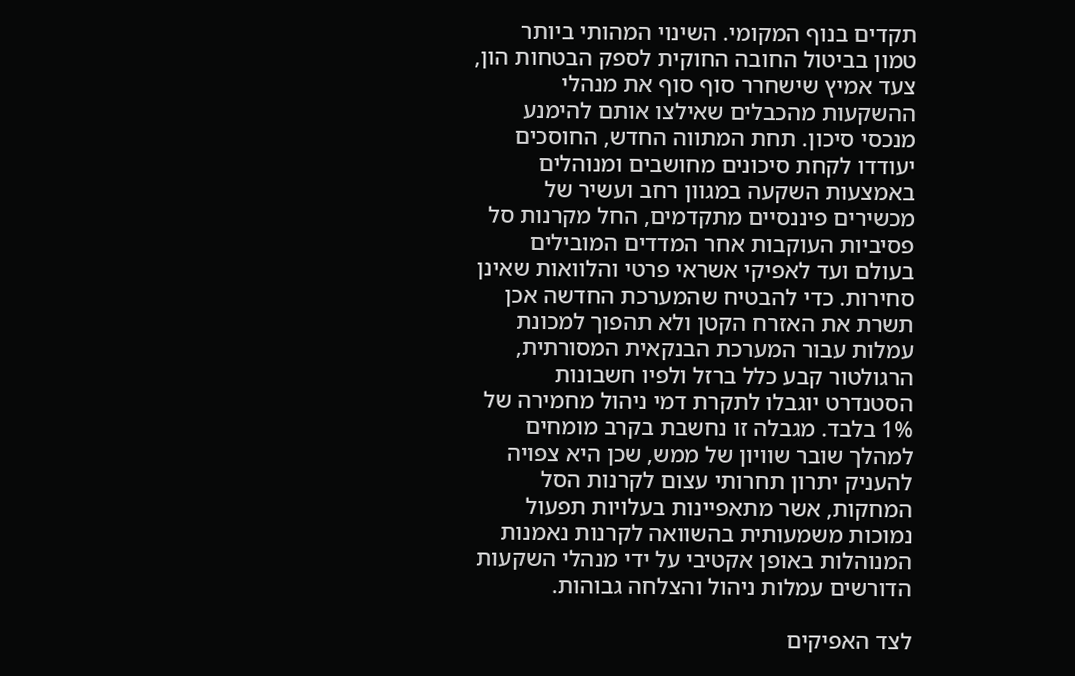תקדים בנוף המקומי. השינוי המהותי ביותר טמון בביטול החובה החוקית לספק הבטחות הון, צעד אמיץ שישחרר סוף סוף את מנהלי ההשקעות מהכבלים שאילצו אותם להימנע מנכסי סיכון. תחת המתווה החדש, החוסכים יעודדו לקחת סיכונים מחושבים ומנוהלים באמצעות השקעה במגוון רחב ועשיר של מכשירים פיננסיים מתקדמים, החל מקרנות סל פסיביות העוקבות אחר המדדים המובילים בעולם ועד לאפיקי אשראי פרטי והלוואות שאינן סחירות. כדי להבטיח שהמערכת החדשה אכן תשרת את האזרח הקטן ולא תהפוך למכונת עמלות עבור המערכת הבנקאית המסורתית, הרגולטור קבע כלל ברזל ולפיו חשבונות הסטנדרט יוגבלו לתקרת דמי ניהול מחמירה של 1% בלבד. מגבלה זו נחשבת בקרב מומחים למהלך שובר שוויון של ממש, שכן היא צפויה להעניק יתרון תחרותי עצום לקרנות הסל המחקות, אשר מתאפיינות בעלויות תפעול נמוכות משמעותית בהשוואה לקרנות נאמנות המנוהלות באופן אקטיבי על ידי מנהלי השקעות הדורשים עמלות ניהול והצלחה גבוהות.

לצד האפיקים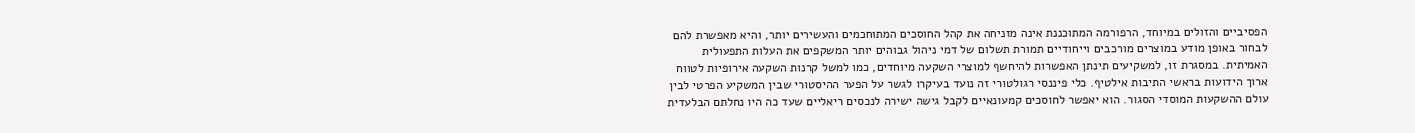הפסיביים והזולים במיוחד, הרפורמה המתוכננת אינה מזניחה את קהל החוסכים המתוחכמים והעשירים יותר, והיא מאפשרת להם לבחור באופן מודע במוצרים מורכבים וייחודיים תמורת תשלום של דמי ניהול גבוהים יותר המשקפים את העלות התפעולית האמיתית. במסגרת זו, למשקיעים תינתן האפשרות להיחשף למוצרי השקעה מיוחדים, כמו למשל קרנות השקעה אירופיות לטווח ארוך הידועות בראשי התיבות אילטיף. כלי פיננסי רגולטורי זה נועד בעיקרו לגשר על הפער ההיסטורי שבין המשקיע הפרטי לבין עולם ההשקעות המוסדי הסגור. הוא יאפשר לחוסכים קמעונאיים לקבל גישה ישירה לנכסים ריאליים שעד כה היו נחלתם הבלעדית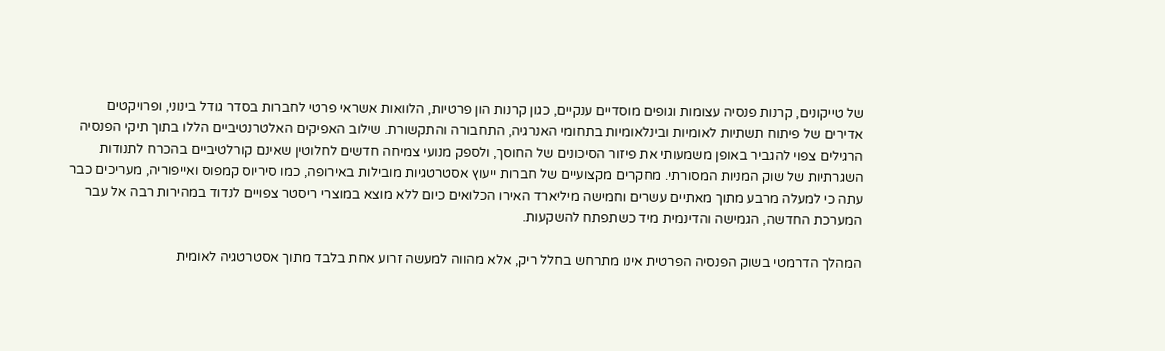של טייקונים, קרנות פנסיה עצומות וגופים מוסדיים ענקיים, כגון קרנות הון פרטיות, הלוואות אשראי פרטי לחברות בסדר גודל בינוני, ופרויקטים אדירים של פיתוח תשתיות לאומיות ובינלאומיות בתחומי האנרגיה, התחבורה והתקשורת. שילוב האפיקים האלטרנטיביים הללו בתוך תיקי הפנסיה הרגילים צפוי להגביר באופן משמעותי את פיזור הסיכונים של החוסך, ולספק מנועי צמיחה חדשים לחלוטין שאינם קורלטיביים בהכרח לתנודות השגרתיות של שוק המניות המסורתי. מחקרים מקצועיים של חברות ייעוץ אסטרטגיות מובילות באירופה, כמו סיריוס קמפוס ואייפוריה, מעריכים כבר עתה כי למעלה מרבע מתוך מאתיים עשרים וחמישה מיליארד האירו הכלואים כיום ללא מוצא במוצרי ריסטר צפויים לנדוד במהירות רבה אל עבר המערכת החדשה, הגמישה והדינמית מיד כשתפתח להשקעות.

המהלך הדרמטי בשוק הפנסיה הפרטית אינו מתרחש בחלל ריק, אלא מהווה למעשה זרוע אחת בלבד מתוך אסטרטגיה לאומית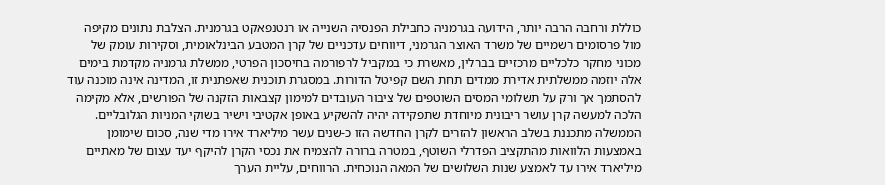כוללת ורחבה הרבה יותר, הידועה בגרמניה כחבילת הפנסיה השנייה או רנטנפאקט בגרמנית. הצלבת נתונים מקיפה מול פרסומים רשמיים של משרד האוצר הגרמני, דיווחים עדכניים של קרן המטבע הבינלאומית, וסקירות עומק של מכוני מחקר כלכליים מרכזיים בברלין, מאשרת כי במקביל לרפורמה בחיסכון הפרטי, ממשלת גרמניה מקדמת בימים אלה יוזמה ממשלתית אדירת ממדים תחת השם קפיטל הדורות. במסגרת תוכנית שאפתנית זו, המדינה אינה מוכנה עוד להסתמך אך ורק על תשלומי המסים השוטפים של ציבור העובדים למימון קצבאות הזקנה של הפורשים, אלא מקימה הלכה למעשה קרן עושר ריבונית מיוחדת שתפקידה יהיה להשקיע באופן אקטיבי וישיר בשוקי המניות הגלובליים. הממשלה מתכננת בשלב הראשון להזרים לקרן החדשה הזו כ-שנים עשר מיליארד אירו מדי שנה, סכום שימומן באמצעות הלוואות מהתקציב הפדרלי השוטף, במטרה ברורה להצמיח את נכסי הקרן להיקף יעד עצום של מאתיים מיליארד אירו עד לאמצע שנות השלושים של המאה הנוכחית. הרווחים, עליית הערך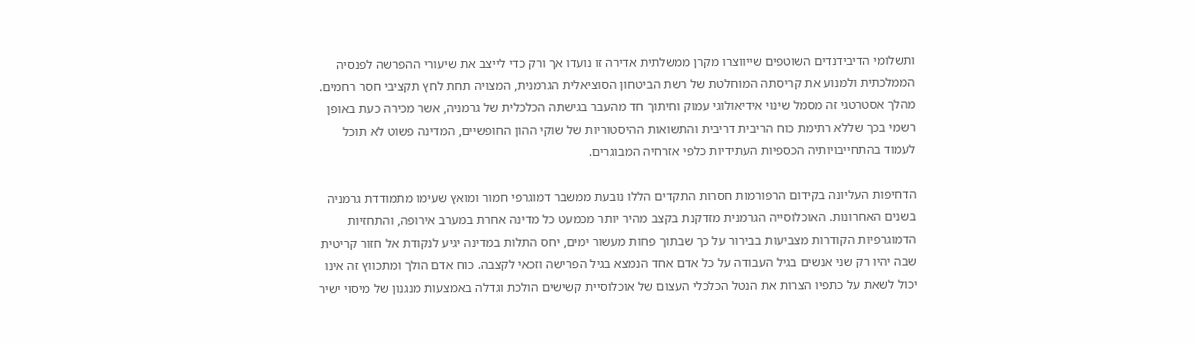ותשלומי הדיבידנדים השוטפים שייווצרו מקרן ממשלתית אדירה זו נועדו אך ורק כדי לייצב את שיעורי ההפרשה לפנסיה הממלכתית ולמנוע את קריסתה המוחלטת של רשת הביטחון הסוציאלית הגרמנית, המצויה תחת לחץ תקציבי חסר רחמים. מהלך אסטרטגי זה מסמל שינוי אידיאולוגי עמוק וחיתוך חד מהעבר בגישתה הכלכלית של גרמניה, אשר מכירה כעת באופן רשמי בכך שללא רתימת כוח הריבית דריבית והתשואות ההיסטוריות של שוקי ההון החופשיים, המדינה פשוט לא תוכל לעמוד בהתחייבויותיה הכספיות העתידיות כלפי אזרחיה המבוגרים.

הדחיפות העליונה בקידום הרפורמות חסרות התקדים הללו נובעת ממשבר דמוגרפי חמור ומואץ שעימו מתמודדת גרמניה בשנים האחרונות. האוכלוסייה הגרמנית מזדקנת בקצב מהיר יותר מכמעט כל מדינה אחרת במערב אירופה, והתחזיות הדמוגרפיות הקודרות מצביעות בבירור על כך שבתוך פחות מעשור ימים, יחס התלות במדינה יגיע לנקודת אל חזור קריטית שבה יהיו רק שני אנשים בגיל העבודה על כל אדם אחד הנמצא בגיל הפרישה וזכאי לקצבה. כוח אדם הולך ומתכווץ זה אינו יכול לשאת על כתפיו הצרות את הנטל הכלכלי העצום של אוכלוסיית קשישים הולכת וגדלה באמצעות מנגנון של מיסוי ישיר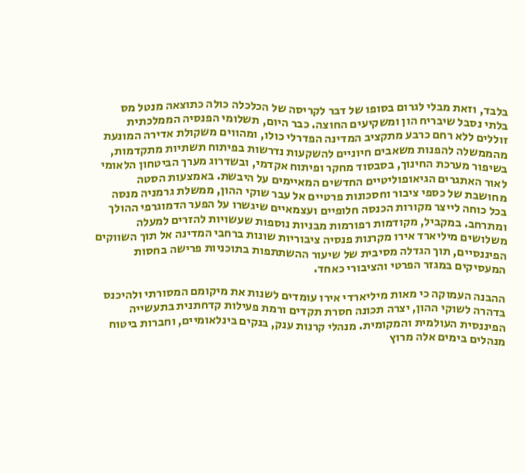בלבד, וזאת מבלי לגרום בסופו של דבר לקריסה של הכלכלה כולה כתוצאה מנטל מס בלתי נסבל שיבריח הון ומשקיעים החוצה. כבר היום, תשלומי הפנסיה הממלכתית זוללים ללא רחם כרבע מתקציב המדינה הפדרלי כולו, ומהווים משקולת אדירה המונעת מהממשלה להפנות משאבים חיוניים להשקעות נדרשות בפיתוח תשתיות מתקדמות, בשיפור מערכת החינוך, בסבסוד מחקר ופיתוח אקדמי, ובשדרוג מערך הביטחון הלאומי לאור האתגרים הגיאופוליטיים החדשים המאיימים על היבשת. באמצעות הסטה מחושבת של כספי ציבור וחסכונות פרטיים אל עבר שוקי ההון, ממשלת גרמניה מנסה בכל כוחה לייצר מקורות הכנסה חלופיים ועצמאיים שיגשרו על הפער הדמוגרפי ההולך ומתרחב. במקביל, מקודמות רפורמות מבניות נוספות שעשויות להזרים למעלה משלושים מיליארד אירו מקרנות פנסיה ציבוריות שונות ברחבי המדינה אל תוך השווקים הפיננסיים, תוך הגדלה מסיבית של שיעור ההשתתפות בתוכניות פרישה בחסות המעסיקים במגזר הפרטי והציבורי כאחד.

ההבנה העמוקה כי מאות מיליארדי אירו עומדים לשנות את מיקומם המסורתי ולהיכנס בדהרה לשוקי ההון, יצרה תכונה חסרת תקדים ורמת פעילות קדחתנית בתעשייה הפיננסית העולמית והמקומית. מנהלי קרנות ענק, בנקים בינלאומיים, וחברות ביטוח מנהלים בימים אלה מרוץ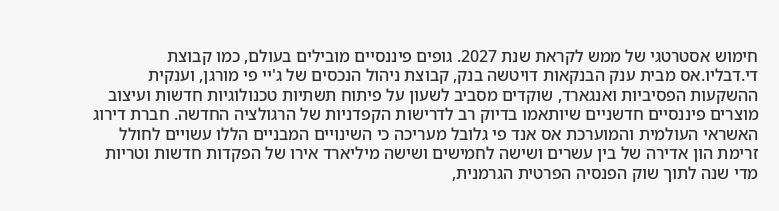חימוש אסטרטגי של ממש לקראת שנת 2027. גופים פיננסיים מובילים בעולם, כמו קבוצת די.דבליו.אס מבית ענק הבנקאות דויטשה בנק, קבוצת ניהול הנכסים של ג'יי פי מורגן, וענקית ההשקעות הפסיביות ואנגארד, שוקדים מסביב לשעון על פיתוח תשתיות טכנולוגיות חדשות ועיצוב מוצרים פיננסיים חדשניים שיותאמו בדיוק רב לדרישות הקפדניות של הרגולציה החדשה. חברת דירוג האשראי העולמית והמוערכת אס אנד פי גלובל מעריכה כי השינויים המבניים הללו עשויים לחולל זרימת הון אדירה של בין עשרים ושישה לחמישים ושישה מיליארד אירו של הפקדות חדשות וטריות מדי שנה לתוך שוק הפנסיה הפרטית הגרמנית,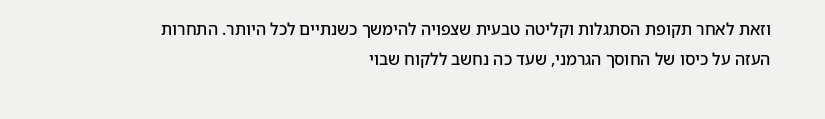וזאת לאחר תקופת הסתגלות וקליטה טבעית שצפויה להימשך כשנתיים לכל היותר. התחרות העזה על כיסו של החוסך הגרמני, שעד כה נחשב ללקוח שבוי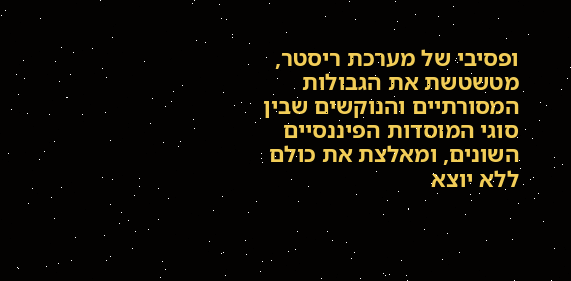ופסיבי של מערכת ריסטר, מטשטשת את הגבולות המסורתיים והנוקשים שבין סוגי המוסדות הפיננסיים השונים, ומאלצת את כולם ללא יוצא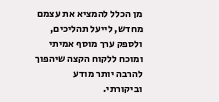מן הכלל להמציא את עצמם מחדש, לייעל תהליכים, ולספק ערך מוסף אמיתי ומוכח ללקוח הקצה שיהפוך להרבה יותר מודע וביקורתי.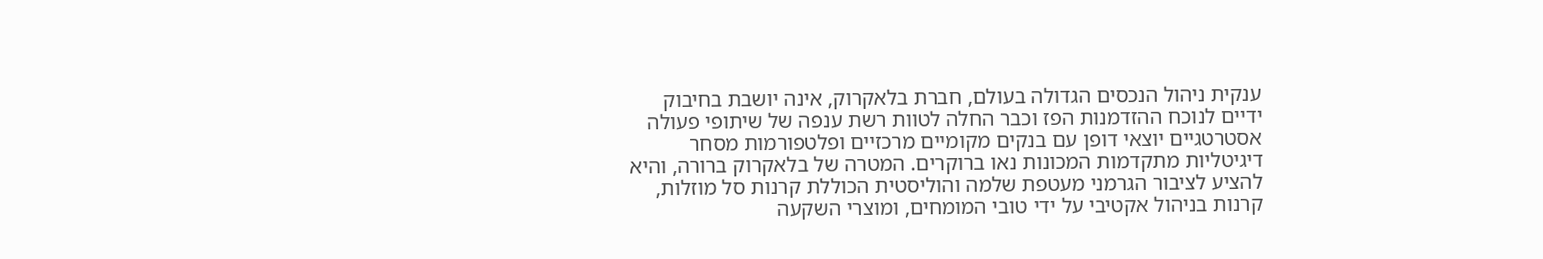ענקית ניהול הנכסים הגדולה בעולם, חברת בלאקרוק, אינה יושבת בחיבוק ידיים לנוכח ההזדמנות הפז וכבר החלה לטוות רשת ענפה של שיתופי פעולה אסטרטגיים יוצאי דופן עם בנקים מקומיים מרכזיים ופלטפורמות מסחר דיגיטליות מתקדמות המכונות נאו ברוקרים. המטרה של בלאקרוק ברורה, והיא להציע לציבור הגרמני מעטפת שלמה והוליסטית הכוללת קרנות סל מוזלות, קרנות בניהול אקטיבי על ידי טובי המומחים, ומוצרי השקעה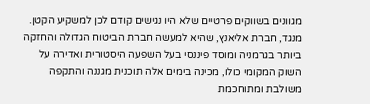מגוונים בשווקים פרטיים שלא היו נגישים קודם לכן למשקיע הקטן. מנגד, חברת אליאנץ, שהיא למעשה חברת הביטוח הגדולה והחזקה ביותר בגרמניה ומוסד פיננסי בעל השפעה היסטורית ואדירה על השוק המקומי כולו, מכינה בימים אלה תוכנית מגננה והתקפה משולבת ומתוחכמת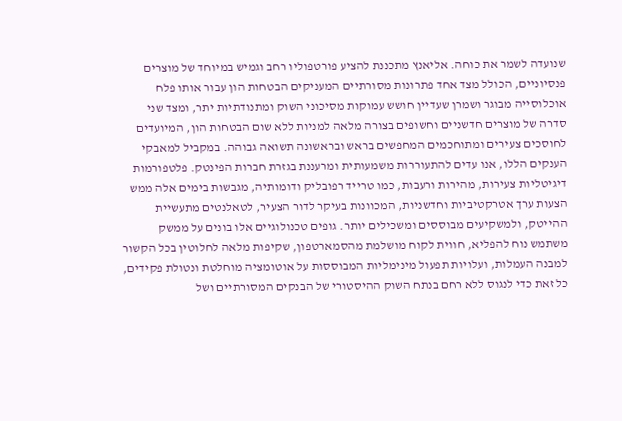שנועדה לשמר את כוחה. אליאנץ מתכננת להציע פורטפוליו רחב וגמיש במיוחד של מוצרים פנסיוניים, הכולל מצד אחד פתרונות מסורתיים המעניקים הבטחות הון עבור אותו פלח אוכלוסייה מבוגר ושמרן שעדיין חושש עמוקות מסיכוני השוק ומתנודתיות יתר, ומצד שני סדרה של מוצרים חדשניים וחשופים בצורה מלאה למניות ללא שום הבטחות הון, המיועדים לחוסכים צעירים ומתוחכמים המחפשים בראש ובראשונה תשואה גבוהה. במקביל למאבקי הענקים הללו, אנו עדים להתעוררות משמעותית ומרעננת בגזרת חברות הפינטק. פלטפורמות דיגיטליות צעירות, מהירות ורעבות, כמו טרייד רפובליק ודומותיה, מגבשות בימים אלה ממש הצעות ערך אטרקטיביות וחדשניות, המכוונות בעיקר לדור הצעיר, לטאלנטים מתעשיית ההייטק, ולמשקיעים מבוססים ומשכילים יותר. גופים טכנולוגיים אלו בונים על ממשק משתמש נוח להפליא, חווית לקוח מושלמת מהסמארטפון, שקיפות מלאה לחלוטין בכל הקשור למבנה העמלות, ועלויות תפעול מינימליות המבוססות על אוטומציה מוחלטת ונטולת פקידים, כל זאת כדי לנגוס ללא רחם בנתח השוק ההיסטורי של הבנקים המסורתיים ושל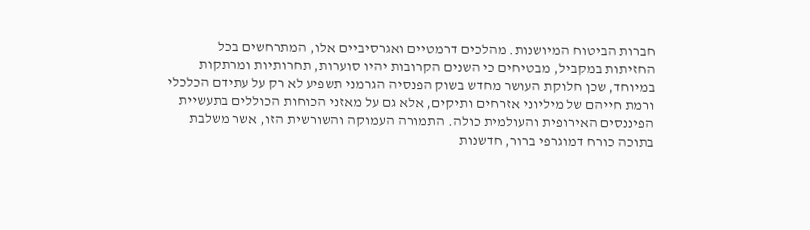חברות הביטוח המיושנות. מהלכים דרמטיים ואגרסיביים אלו, המתרחשים בכל החזיתות במקביל, מבטיחים כי השנים הקרובות יהיו סוערות, תחרותיות ומרתקות במיוחד, שכן חלוקת העושר מחדש בשוק הפנסיה הגרמני תשפיע לא רק על עתידם הכלכלי ורמת חייהם של מיליוני אזרחים ותיקים, אלא גם על מאזני הכוחות הכוללים בתעשיית הפיננסים האירופית והעולמית כולה. התמורה העמוקה והשורשית הזו, אשר משלבת בתוכה כורח דמוגרפי ברור, חדשנות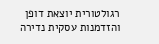רגולטורית יוצאת דופן והזדמנות עסקית נדירה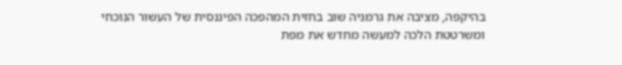בהיקפה, מציבה את גרמניה שוב בחזית המהפכה הפיננסית של העשור הנוכחי ומשרטטת הלכה למעשה מחדש את מפת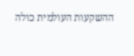ההשקעות העולמית כולה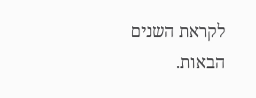לקראת השנים הבאות.